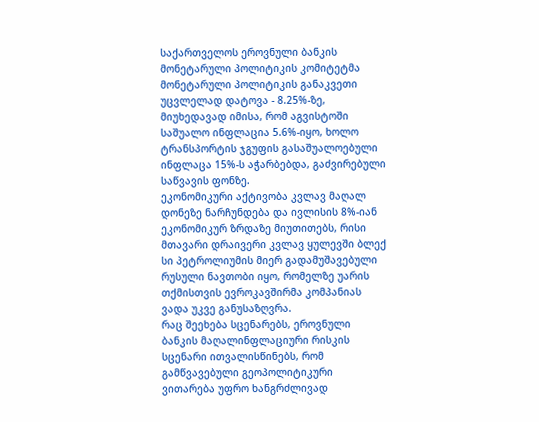საქართველოს ეროვნული ბანკის მონეტარული პოლიტიკის კომიტეტმა მონეტარული პოლიტიკის განაკვეთი უცვლელად დატოვა - 8.25%-ზე, მიუხედავად იმისა, რომ აგვისტოში საშუალო ინფლაცია 5.6%-იყო, ხოლო ტრანსპორტის ჯგუფის გასაშუალოებული ინფლაცა 15%-ს აჭარბებდა, გაძვირებული საწვავის ფონზე.
ეკონომიკური აქტივობა კვლავ მაღალ დონეზე ნარჩუნდება და ივლისის 8%-იან ეკონომიკურ ზრდაზე მიუთითებს, რისი მთავარი დრაივერი კვლავ ყულევში ბლექ სი პეტროლიუმის მიერ გადამუშავებული რუსული ნავთობი იყო, რომელზე უარის თქმისთვის ევროკავშირმა კომპანიას ვადა უკვე განუსაზღვრა.
რაც შეეხება სცენარებს, ეროვნული ბანკის მაღალინფლაციური რისკის სცენარი ითვალისწინებს, რომ გამწვავებული გეოპოლიტიკური ვითარება უფრო ხანგრძლივად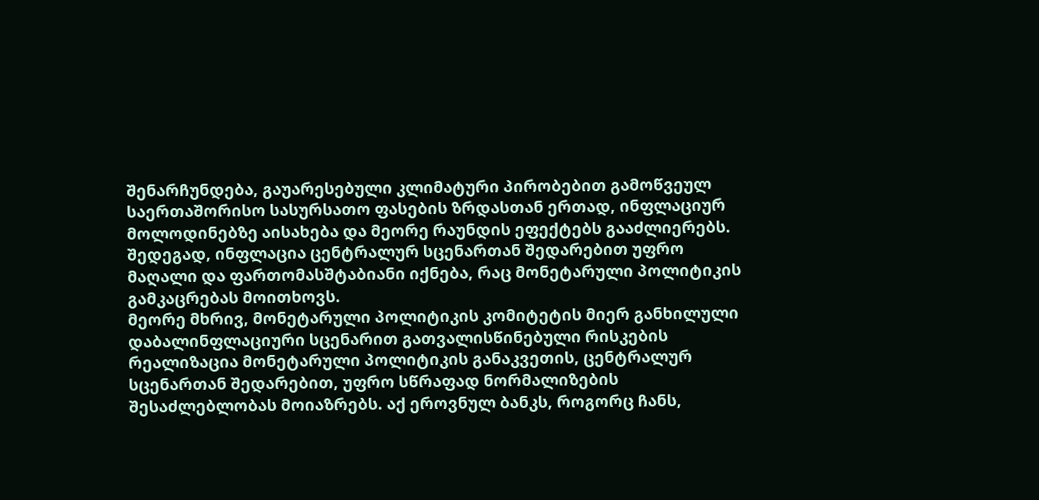შენარჩუნდება, გაუარესებული კლიმატური პირობებით გამოწვეულ საერთაშორისო სასურსათო ფასების ზრდასთან ერთად, ინფლაციურ მოლოდინებზე აისახება და მეორე რაუნდის ეფექტებს გააძლიერებს. შედეგად, ინფლაცია ცენტრალურ სცენართან შედარებით უფრო მაღალი და ფართომასშტაბიანი იქნება, რაც მონეტარული პოლიტიკის გამკაცრებას მოითხოვს.
მეორე მხრივ, მონეტარული პოლიტიკის კომიტეტის მიერ განხილული დაბალინფლაციური სცენარით გათვალისწინებული რისკების რეალიზაცია მონეტარული პოლიტიკის განაკვეთის, ცენტრალურ სცენართან შედარებით, უფრო სწრაფად ნორმალიზების შესაძლებლობას მოიაზრებს. აქ ეროვნულ ბანკს, როგორც ჩანს,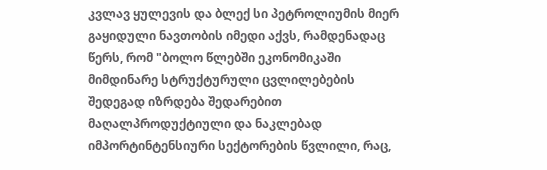კვლავ ყულევის და ბლექ სი პეტროლიუმის მიერ გაყიდული ნავთობის იმედი აქვს, რამდენადაც წერს, რომ "ბოლო წლებში ეკონომიკაში მიმდინარე სტრუქტურული ცვლილებების შედეგად იზრდება შედარებით მაღალპროდუქტიული და ნაკლებად იმპორტინტენსიური სექტორების წვლილი, რაც,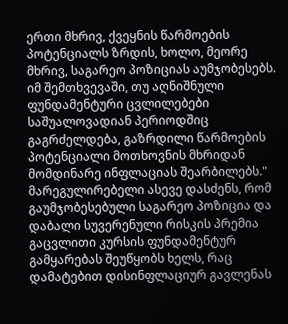ერთი მხრივ, ქვეყნის წარმოების პოტენციალს ზრდის, ხოლო, მეორე მხრივ, საგარეო პოზიციას აუმჯობესებს. იმ შემთხვევაში, თუ აღნიშნული ფუნდამენტური ცვლილებები საშუალოვადიან პერიოდშიც გაგრძელდება, გაზრდილი წარმოების პოტენციალი მოთხოვნის მხრიდან მომდინარე ინფლაციას შეარბილებს."
მარეგულირებელი ასევე დასძენს, რომ გაუმჯობესებული საგარეო პოზიცია და დაბალი სუვერენული რისკის პრემია გაცვლითი კურსის ფუნდამენტურ გამყარებას შეუწყობს ხელს, რაც დამატებით დისინფლაციურ გავლენას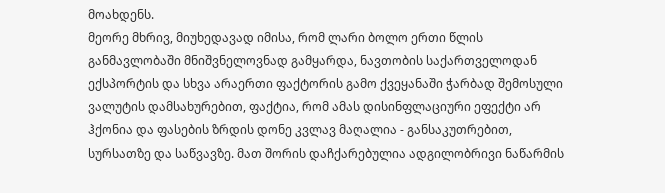მოახდენს.
მეორე მხრივ, მიუხედავად იმისა, რომ ლარი ბოლო ერთი წლის განმავლობაში მნიშვნელოვნად გამყარდა, ნავთობის საქართველოდან ექსპორტის და სხვა არაერთი ფაქტორის გამო ქვეყანაში ჭარბად შემოსული ვალუტის დამსახურებით, ფაქტია, რომ ამას დისინფლაციური ეფექტი არ ჰქონია და ფასების ზრდის დონე კვლავ მაღალია - განსაკუთრებით, სურსათზე და საწვავზე. მათ შორის დაჩქარებულია ადგილობრივი ნაწარმის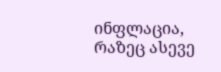ინფლაცია, რაზეც ასევე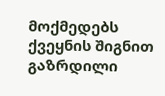მოქმედებს ქვეყნის შიგნით გაზრდილი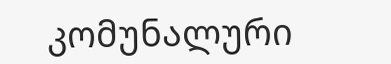კომუნალური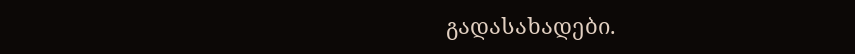გადასახადები.